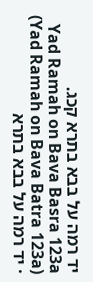יד רמה על בבא בתרא קכג.
Yad Ramah on Bava Basra 123a (Yad Ramah on Bava Batra 123a) · יד רמה על בבא בתרא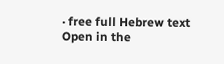· free full Hebrew text
Open in the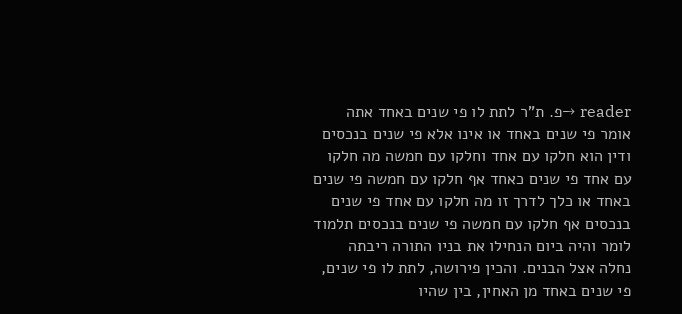reader →פ. ת"ר לתת לו פי שנים באחד אתה אומר פי שנים באחד או אינו אלא פי שנים בנכסים ודין הוא חלקו עם אחד וחלקו עם חמשה מה חלקו עם אחד פי שנים כאחד אף חלקו עם חמשה פי שנים באחד או כלך לדרך זו מה חלקו עם אחד פי שנים בנכסים אף חלקו עם חמשה פי שנים בנכסים תלמוד לומר והיה ביום הנחילו את בניו התורה ריבתה נחלה אצל הבנים. והכין פירושה, לתת לו פי שנים, פי שנים באחד מן האחין, בין שהיו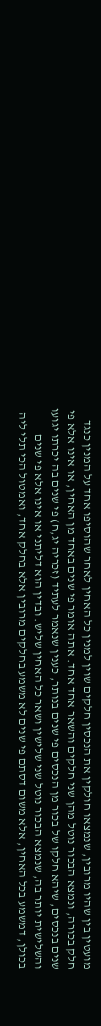מועטין בין שהיו מרובין, שנמצאו חולקין את הנכסין חלקים שוין למנין כל האחין לאחר שהוסיפו אחד על המנין כנגד חלק בכורה, ונמצא הבכור נוטל מהן שני חלקים והשאר אחד אחד. אתה אומר פי שנים באחד מן האחין, או אינו אלא פי שנים בנכסים, שיהא חלקו של בכור מן הנכסים פי שנים בנותר, כענין שנאמר לעתיד (זכריה יג,ח) פי שנים בה יכרתו יגועו והשלישית יותר בה, שנמצא הבכור נוטל שני שלישין ושאר כל האחין שליש. ובדין הוא דליתני או אינו אלא פי שנים בכולן, דמשמע בכל האחין, אלא משום דסתם פי שנים לא משמע בחלקים מרובין אלא בחלק אחד, ואמטול הכי תלי ליה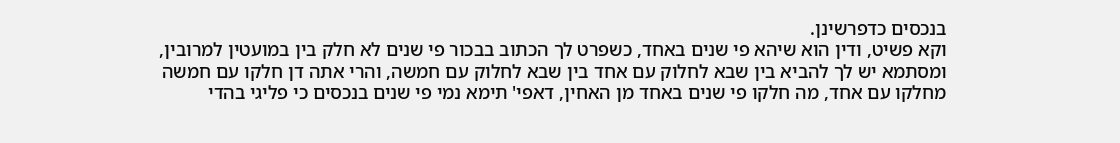בנכסים כדפרשינן.
וקא פשיט, ודין הוא שיהא פי שנים באחד, כשפרט לך הכתוב בבכור פי שנים לא חלק בין במועטין למרובין, ומסתמא יש לך להביא בין שבא לחלוק עם אחד בין שבא לחלוק עם חמשה, והרי אתה דן חלקו עם חמשה מחלקו עם אחד, מה חלקו פי שנים באחד מן האחין, דאפי' תימא נמי פי שנים בנכסים כי פליגי בהדי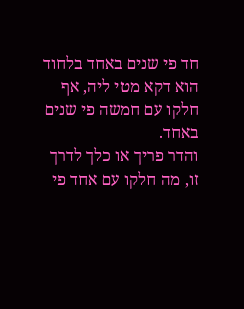חד פי שנים באחד בלחוד הוא דקא מטי ליה, אף חלקו עם חמשה פי שנים באחד.
והדר פריך או כלך לדרך זו, מה חלקו עם אחד פי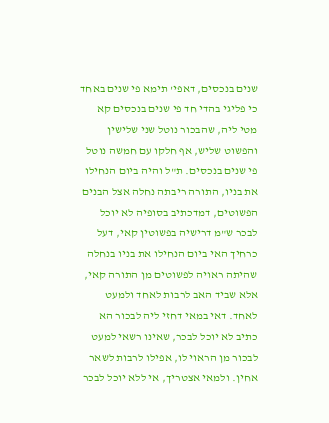שנים בנכסים, דאפי' תימא פי שנים באחד כי פליגי בהדי חד פי שנים בנכסים קא מטי ליה, שהבכור נוטל שני שלישין והפשוט שליש, אף חלקו עם חמשה נוטל פי שנים בנכסים. ת"ל והיה ביום הנחילו את בניו, התורה ריבתה נחלה אצל הבנים הפשוטים, דמדכתיב בסופיה לא יוכל לבכר ש"מ דרישיה בפשוטין קאי, דעל כרחיך האי ביום הנחילו את בניו בנחלה שהיתה ראויה לפשוטים מן התורה קאי, אלא שביד האב לרבות לאחד ולמעט לאחד. דאי במאי דחזי ליה לבכור הא כתיב לא יוכל לבכר, שאינו רשאי למעט לבכור מן הראוי לו, אפילו לרבות לשאר אחין. ולמאי אצטריך, אי ללא יוכל לבכר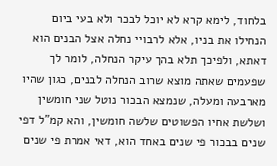בלחוד, לימא קרא לא יוכל לבכר ולא בעי ביום הנחילו את בניו, אלא לרבויי נחלה אצל הבנים הוא דאתא, ולפיכך תלא בהך עיקר הנחלה, לומר לך שפעמים שאתה מוצא שרוב הנחלה לבנים, כגון שהיו מארבעה ומעלה, שנמצא הבכור נוטל שני חומשין ושלשת אחיו הפשוטים שלשה חומשין, והא קמ"ל דפי שנים בבכור פי שנים באחד הוא, דאי אמרת פי שנים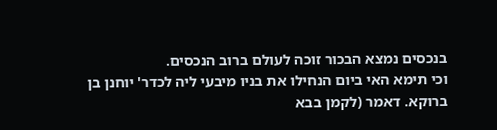בנכסים נמצא הבכור זוכה לעולם ברוב הנכסים.
וכי תימא האי ביום הנחילו את בניו מיבעי ליה לכדר' יוחנן בן ברוקא. דאמר (לקמן בבא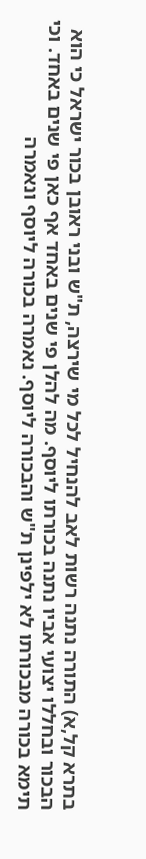בתרא קל,א) התורה נתנה רשות לאב להנחיל לכל מי שירצה, ת"ש ובני ראובן בכור ישראל כי הוא הבכור ובחללו יצועי אביו נתנה בכורתו ליוסף. מה להלן פי שנים באחד אף כאן פי שנים באחד. וכי תימא בכורה מבכורתו לא ילפינן ת"ש והבכורה ליוסף. נאמרה בכורה ליוסף ונאמרה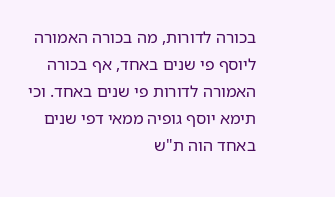בכורה לדורות, מה בכורה האמורה ליוסף פי שנים באחד, אף בכורה האמורה לדורות פי שנים באחד. וכי תימא יוסף גופיה ממאי דפי שנים באחד הוה ת"ש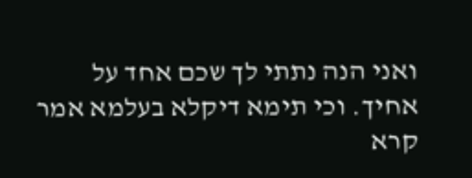ואני הנה נתתי לך שכם אחד על אחיך. וכי תימא דיקלא בעלמא אמר קרא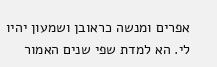אפרים ומנשה כראובן ושמעון יהיו לי. הא למדת שפי שנים האמור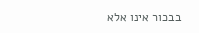בבכור אינו אלא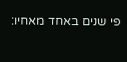פי שנים באחד מאחיו: